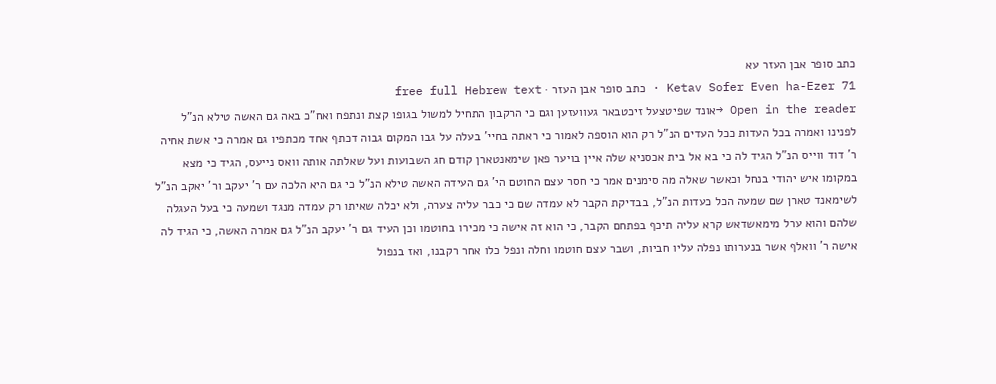כתב סופר אבן העזר עא
Ketav Sofer Even ha-Ezer 71 · כתב סופר אבן העזר · free full Hebrew text
Open in the reader →אונד שפיטצעל זיכטבאר געוועזען וגם כי הרקבון התחיל למשול בגופו קצת ונתפח ואח"כ באה גם האשה טילא הנ"ל לפנינו ואמרה בכל העדות ככל העדים הנ"ל רק הוא הוספה לאמור כי ראתה בחיי' בעלה על גבו המקום גבוה דכתף אחד מכתפיו גם אמרה כי אשת אחיה ר' דוד ווייס הנ"ל הגיד לה כי בא אל בית אכסניא שלה איין בויער פאן שימאנטארן קודם חג השבועות ועל שאלתה אותה וואס נייעס, הגיד כי מצא במקומו איש יהודי בנחל וכאשר שאלה מה סימנים אמר כי חסר עצם החוטם הי' גם העידה האשה טילא הנ"ל כי גם היא הלכה עם ר' יעקב ור' יאקב הנ"ל לשימאנד טארן שם שמעה הכל כעדות הנ"ל, בבדיקת הקבר לא עמדה שם כי כבר עליה צערה, ולא יכלה שאיתו רק עמדה מנגד ושמעה כי בעל העגלה שלהם והוא ערל מימאשדאש קרא עליה תיכף בפתחם הקבר, כי הוא זה אישה כי מכירו בחוטמו וכן העיד גם ר' יעקב הנ"ל גם אמרה האשה, כי הגיד לה אישה ר' וואלף אשר בנערותו נפלה עליו חביות, ושבר עצם חוטמו וחלה ונפל כלו אחר רקבנו, ואז בנפול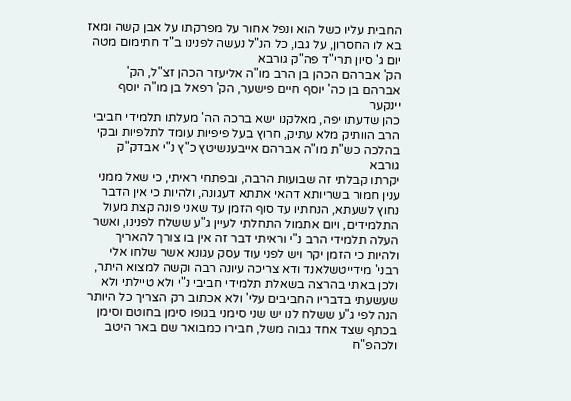החבית עליו כשל הוא ונפל אחור על מפרקתו על אבן קשה ומאז בא לו החסרון, על גבו, כל הנ"ל נעשה לפנינו ב"ד חתימום מטה יום ג' סיון תרי"ד פה"ק גורבא
הק' אברהם הכהן בן הרב מו"ה אליעזר הכהן זצ"ל, הק' אברהם בן כה' יוסף חיים פישער, הק' רפאל בן מו"ה יוסף יינקער
כהן שדעתו יפה, מאלקנו ישא ברכה הה' מעלתו תלמידי חביבי הרב הוותיק מלא עתיק, חרוץ בעל פיפיות עומד לתלפיות ובקי בהלכה כש"ת מו"ה אברהם אייבענשיטץ כ"ץ נ"י אבדק"ק גורבא
יקרתו קבלתי זה שבועות הרבה, ובפתחי ראיתי, כי שאל ממני ענין חמור בשריותא דהאי אתתא דעגונה, ולהיות כי אין הדבר נחוץ לשעתא, הנחתיו עד סוף הזמן עד שאני פונה קצת מעול התלמידים, ויום אתמול התחלתי לעיין ג"ע ששלח לפנינו, ואשר העלה תלמידי הרב נ"י וראיתי דבר זה אין בו צורך להאריך ולהיות כי הזמן יקר ויש לפני עוד עסק עגונא אשר שלחו אלי רבני' מידייטשלאנד ודא צריכה עיונה רבה וקשה למצוא היתר, ולכן באתי בהרצה בשאלת תלמידי חביבי נ"י ולא טיילתי ולא שעשעתי בדבריו החביבים עלי' ולא אכתוב רק הצריך כל היותר
הנה לפי ג"ע ששלח לנו יש שני סימני בגופו סימן בחוטם וסימן בכתף שצד אחד גבוה משל, חבירו כמבואר שם באר היטב ולכהפ"ח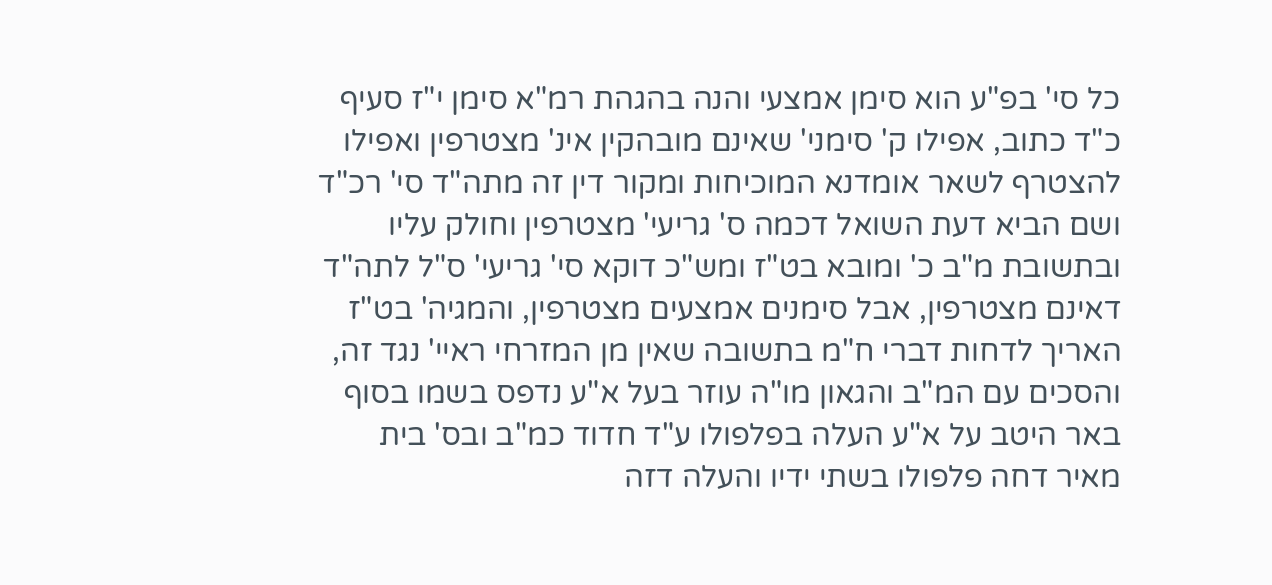כל סי' בפ"ע הוא סימן אמצעי והנה בהגהת רמ"א סימן י"ז סעיף כ"ד כתוב, אפילו ק' סימני' שאינם מובהקין אינ' מצטרפין ואפילו להצטרף לשאר אומדנא המוכיחות ומקור דין זה מתה"ד סי' רכ"ד ושם הביא דעת השואל דכמה ס' גריעי' מצטרפין וחולק עליו ובתשובת מ"ב כ' ומובא בט"ז ומש"כ דוקא סי' גריעי' ס"ל לתה"ד דאינם מצטרפין, אבל סימנים אמצעים מצטרפין, והמגיה' בט"ז האריך לדחות דברי ח"מ בתשובה שאין מן המזרחי ראיי' נגד זה, והסכים עם המ"ב והגאון מו"ה עוזר בעל א"ע נדפס בשמו בסוף באר היטב על א"ע העלה בפלפולו ע"ד חדוד כמ"ב ובס' בית מאיר דחה פלפולו בשתי ידיו והעלה דזה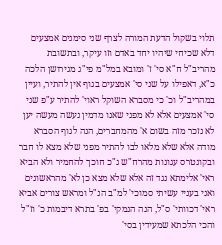תלוי בשקול הדעת המורה לצרף שני סימנים אמצעים דלא שכיחי שיהיו יחד באדם וזו עיקר, ובתשובת מהריב"ל ח"א סי' ז' ומובא במל"מ פי"ג מגירושן הלכה כ"א, דאפילו על שני סי' אמצעים בגוף אין להתיר, ועיין במהריב"ל וכ' כי מסברא השוקל ראוי' להתיר ע"פ שני סי' אמצעים אלא לא מפני שאנו מדמין נעשה מעשה יען לא נזכר מזה בשום א' מהמחברים, הנה לגוף הסברא מודה אלא שלא מלאו לבו להתיר מפני שלא מצא לו חבר ובקונטרס עגונות מהרח"ש ג"כ חוכך להחמיר ולא הביא ראי' אלימתא נגד זה אלא שלא מצא כן לא' מהראשונים
ואני בעניי עשיתי סמוכי' למ"ב הנ"ל ומראש צורים אביא ראי' דכוותי' ס"ל, הנה הנמקי' בפ' בתרא דיבמות כ' וז"ל והכי הלכתא שמעידין בסי'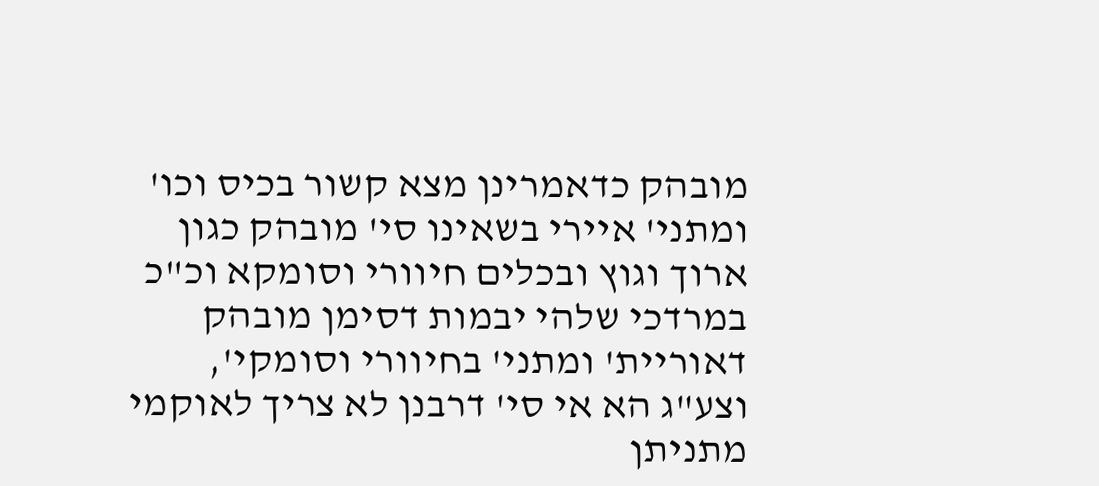מובהק כדאמרינן מצא קשור בכיס וכו' ומתני' איירי בשאינו סי' מובהק כגון ארוך וגוץ ובכלים חיוורי וסומקא וכ"כ במרדכי שלהי יבמות דסימן מובהק דאוריית' ומתני' בחיוורי וסומקי', וצע"ג הא אי סי' דרבנן לא צריך לאוקמי מתניתן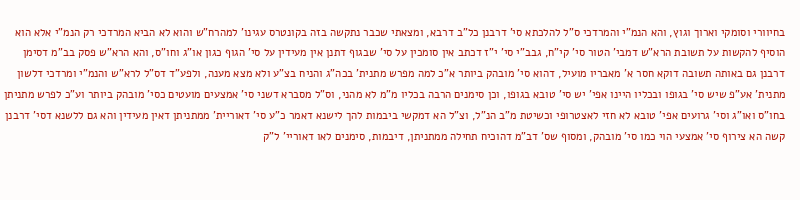בחיוורי וסומקי וארוך וגוץ, והא הנמ"י והמרדכי ס"ל להלכתא סי' דרבנן כל"ב דרבא, ומצאתי שכבר נתקשה בזה בקונטרס עגינו' למהרח"ש והוא לא הביא המרדכי רק הנמ"י אלא הוא הוסיף להקשות על תשובת הרא"ש דמבי' הטור סי' קי"ח, גבב"י סי' י"ז דכתב אין סומכין על סי' שבגוף דתנן אין מעידין על סי' הגוף כגון או"ג וחו"ס, והא הרא"ש פסק בב"מ דסימן דרבנן גם באותה תשובה דוקא חסר א' מאבריו מועיל, דהוא סי' מובהק ביותר א"כ למה מפרש מתנית' בכה"ג והניח בצ"ע ולא מצא מענה, ולפע"ד דס"ל לרא"ש והנמ"י ומרדכי דלשון מתנית' אע"פ שיש סי' בגופו ובכליו היינו אפי' יש סי' טובא בגופו, וכן סימנים הרבה בכליו מ"מ לא מהני, וס"ל מסברא דשני סי' אמצעים מועטים כסי' מובהק ביותר וע"כ לפרש מתניתן בחו"ס ואו"ג וסי' גרועים אפי' טובא לא חזי לאצטרופי וכשיטת מ"ב הנ"ל, וצ"ל הא דמקשי ביבמות להך לישנא דאמר כ"ע סי' דאוריית' ממתניתן דאין מעידין והא גם ללשנא דסי' דרבנן קשה הא צירוף סי' אמצעי הוי כמו סי' מובהק, ומסוף שס' דב"מ דהוכיח תחילה ממתניתן, דיבמות, סימנים לאו דאוריי' ל"ק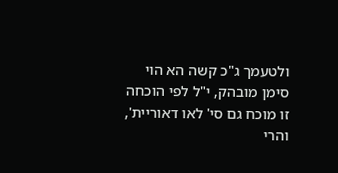ולטעמך ג"כ קשה הא הוי סימן מובהק, י"ל לפי הוכחה זו מוכח גם סי' לאו דאוריית', והרי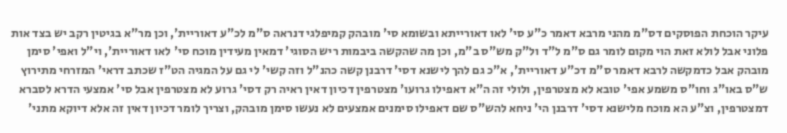עיקר הוכחת הפוסקים דס"מ מהני מרבא דאמר כ"ע סי' לאו דאורייתא ובשומא סי' מובהק קמיפלגי דנראה ס"מ לכ"ע דאוריית', וכן מר"א בגיטין רקב יש בצד אות פלוני אבל לולא זאת הוי מקום לומר גם ס"מ ל"ד ול"ק מש"ס ב"מ, וכן מה שהקשה ביבמות ריש הסוגי' דמאין מעידין מוכח סי' לאו דאוריית', וי"ל ואפי' סימן מובהק אבל כדמקשה לרבא דאמר ס"מ דכ"ע דאוריית', א"כ גם להך לישנא דסי' דרבנן קשה כהנ"ל וזה קשי' לי גם על המגיה הט"ז שכתב דראי' המזרחי מתירוץ ש"ס באו"ג וחו"ס משמע אפי' טובא לא מצטרפין, ולולי זה ה"א דאפילו גרועו' מצטרפין דכיון דאין ראיה רק דסי' גרוע לא מצטרפין אבל סי' אמצעי הדרא לסברא דמצטרפין, וצ"ע הא מוכח מלישנא דסי' דרבנן הי' ניחא להש"ס שם דאפילו סימנים אמצעים לא נעשו סימן מובהק, וצריך לומר דכיון דאין זה אלא דיוקא מתני'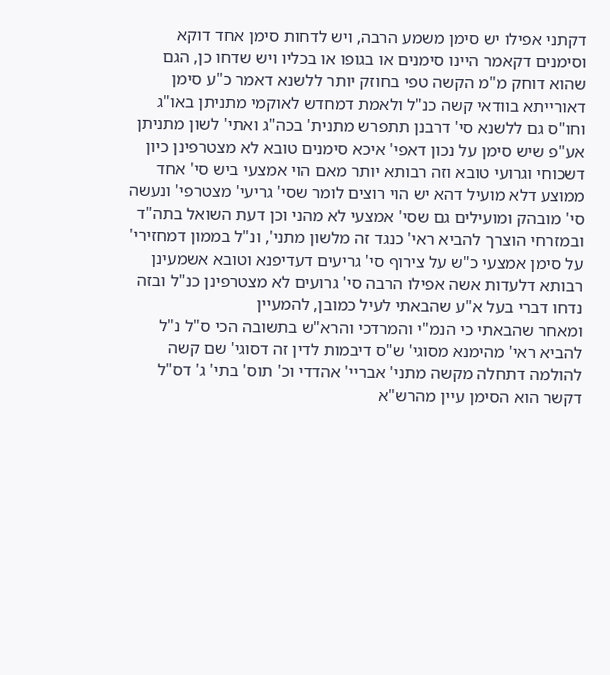דקתני אפילו יש סימן משמע הרבה, ויש לדחות סימן אחד דוקא וסימנים דקאמר היינו סימנים או בגופו או בכליו ויש שדחו כן, הגם שהוא דוחק מ"מ הקשה טפי בחוזק יותר ללשנא דאמר כ"ע סימן דאורייתא בוודאי קשה כנ"ל ולאמת דמחדש לאוקמי מתניתן באו"ג וחו"ס גם ללשנא סי' דרבנן תתפרש מתנית' בכה"ג ואתי' לשון מתניתן אע"פ שיש סימן על נכון דאפי' איכא סימנים טובא לא מצטרפינן כיון דשכוחי וגרועי טובא וזה רבותא יותר מאם הוי אמצעי ביש סי' אחד ממוצע דלא מועיל דהא יש הוי רוצים לומר שסי' גריעי' מצטרפי' ונעשה סי' מובהק ומועילים גם שסי' אמצעי לא מהני וכן דעת השואל בתה"ד ובמזרחי הוצרך להביא ראי' כנגד זה מלשון מתני', ונ"ל בממון דמחזירי' על סימן אמצעי כ"ש על צירוף סי' גריעים דעדיפנא וטובא אשמעינן רבותא דלעדות אשה אפילו הרבה סי' גרועים לא מצטרפינן כנ"ל ובזה נדחו דברי בעל א"ע שהבאתי לעיל כמובן, להמעיין
ומאחר שהבאתי כי הנמ"י והמרדכי והרא"ש בתשובה הכי ס"ל נ"ל להביא ראי' מהימנא מסוגי' ש"ס דיבמות לדין זה דסוגי' שם קשה להולמה דתחלה מקשה מתני' אבריי' אהדדי וכ' תוס' בתי' ג' דס"ל דקשר הוא הסימן עיין מהרש"א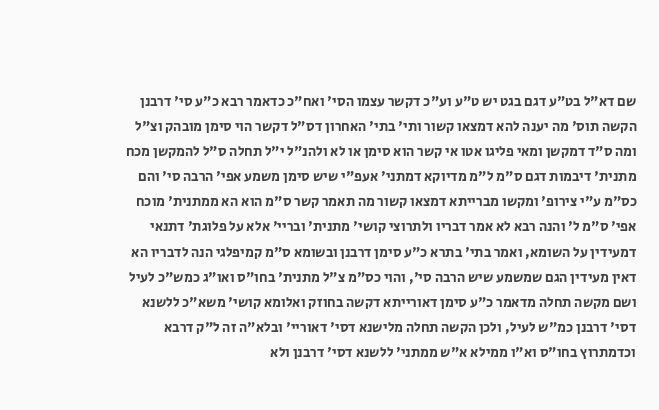שם דא"ל בט"ע דגם בגט יש ט"ע וע"כ דקשר עצמו הסי' ואח"כ כדאמר רבא כ"ע סי' דרבנן הקשה תוס' מה יענה להא דמצאו קשור ותי' בתי' האחרון דס"ל דקשר הוי סימן מובהק וצ"ל ומה ס"ד דמקשן ומאי פליגו אטו אי קשר הוא סימן או לא ולהנ"ל י"ל תחלה ס"ל להמקשן מכח מתנית' דיבמות דגם ס"מ ל"מ מדיוקא דמתני' אעפ"י שיש סימן משמע אפי' הרבה סי' והם כס"מ ע"י צירופ' ומקשו מברייתא דמצאו קשור מה תאמר קשר ס"מ הוא הא ממתנית' מוכח אפי' ס"מ ל' והנה רבא לא אמר דבריו ולתרוצי קושי' מתנית' ובריי' אלא על פלוגת' דתנאי דמעידין על השומא, ואמר בתי' בתרא כ"ע סימן דרבנן ובשומא ס"מ קמיפלגי הנה לדבריו הא דאין מעידין הגם שמשמע שיש הרבה סי', והוי כס"מ צ"ל מתנית' בחו"ס ואו"ג כמש"כ לעיל ושם מקשה תחלה מדאמר כ"ע סימן דאורייתא דקשה בחוזק ואלומא קושי' משא"כ ללשנא דסי' דרבנן כמ"ש לעיל, ולכן הקשה תחלה מלישנא דסי' דאוריי' ובלא"ה זה ל"ק דרבא וכדמתרוץ בחו"ס וא"ו ממילא א"ש ממתני' ללשנא דסי' דרבנן ולא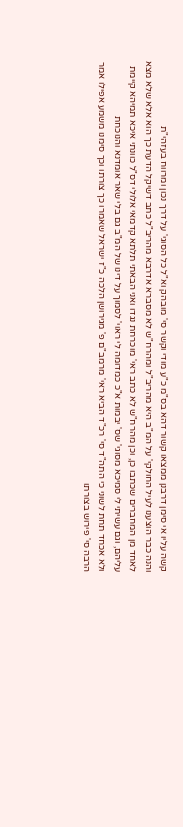קשה עליו אי סימן דרבנן ממצאו קשור דהא בס"מ כ"ע מודי וקשר סי' מובהק וא"ל כל הסוגי' על דרך נכון ומרווח בעזהי"ת
והנה כבר הוצענו לעיל החולקי' על המ"ב היא מהריב"ל ומהרח"ש לא מסברא אדרבא מהריב"ל כתב דשיקל הדעת כך הוא אלא שלא מצא לאחד מן המחברים שכתבו כן, וכן מהרח"ש לא כתב ראי' מוכרחת נגדו ואני הבאתי תלתא קדמאי אלולי דס"ל כוונתי איכא תמיהא קיימת עליהם, וגם עשיתי לי סמיכא מסוגי' שס' יבמות א"כ כמדומה לי ראוי' לסמוך על דינו של המ"ב גם בלי שאר אומדנא והנוכחת
ולא אכחד תחת לשוני כי התה"ד סי' רכ"ד הביא ראי' מרמב"ם פ' מגירושן הלכה כ"ז ישראל שאמרו כך צורתו וכך סימנו משמע אפילו אמר הרבה סי' פירוש בצורתו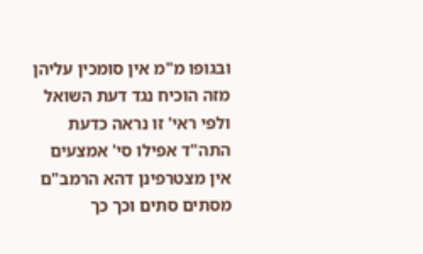ובגופו מ"מ אין סומכין עליהן מזה הוכיח נגד דעת השואל ולפי ראי' זו נראה כדעת התה"ד אפילו סי' אמצעים אין מצטרפינן דהא הרמב"ם מסתים סתים וכך כך